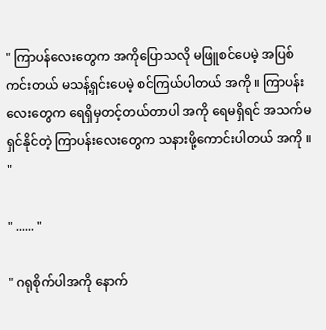" ကြာပန်လေးတွေက အကိုပြောသလို မဖြူစင်ပေမဲ့ အပြစ်ကင်းတယ် မသန့်ရှင်းပေမဲ့ စင်ကြယ်ပါတယ် အကို ။ ကြာပန်းလေးတွေက ရေရှိမှတင့်တယ်တာပါ အကို ရေမရှိရင် အသက်မရှင်နိုင်တဲ့ ကြာပန်းလေးတွေက သနားဖို့ကောင်းပါတယ် အကို ။ "

" ...... "

" ဂရုစိုက်ပါအကို နောက်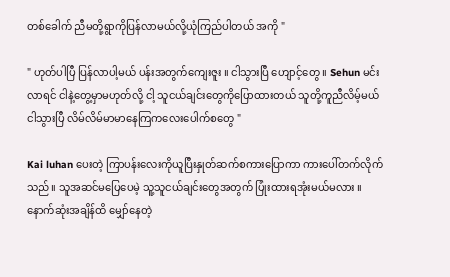တစ်ခေါက် ညီမတို့ရွာကိုပြန်လာမယ်လို့ယုံကြည်ပါတယ် အကို "

" ဟုတ်ပါပြီ ပြန်လာပါ့မယ် ပန်းအတွက်ကျေးဇူး ။ ငါသွားပြီ ဟျောင့်တွေ ။ Sehun မင်းလာရင် ငါနဲ့တွေ့မှာမဟုတ်လို့ ငါ့ သူငယ်ချင်းတွေကိုပြောထားတယ် သူတို့ကူညီလိမ့်မယ် ငါသွားပြီ လိမ်လိမ်မာမာနေကြကလေးပေါက်စတွေ "

Kai luhan ပေးတဲ့ ကြာပန်းလေးကိုယူပြီးနှုတ်ဆက်စကားပြောကာ ကားပေါ်တက်လိုက်သည်။ သူအဆင်မပြေပေမဲ့ သူ့သူငယ်ချင်းတွေအတွက် ပြုံးထားရအုံးမယ်မလား ။ နောက်ဆုံးအချိန်ထိ မျှော်နေတဲ့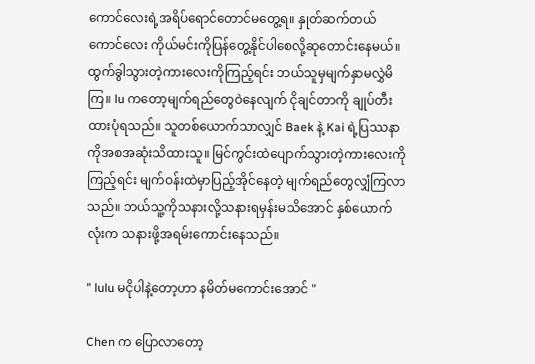ကောင်လေးရဲ့အရိပ်ရောင်တောင်မတွေ့ရ။ နှုတ်ဆက်တယ် ကောင်လေး ကိုယ်မင်းကိုပြန်တွေ့နိုင်ပါစေလို့ဆုတောင်းနေမယ်။ ထွက်ခွါသွားတဲ့ကားလေးကိုကြည့်ရင်း ဘယ်သူမှမျက်နှာမလွှဲမိကြ။ lu ကတော့မျက်ရည်တွေဝဲနေလျက် ငိုချင်တာကို ချုပ်တီးထားပုံရသည်။ သူတစ်ယောက်သာလျှင် Baek နဲ့ Kai ရဲ့ပြဿနာကိုအစအဆုံးသိထားသူ။ မြင်ကွင်းထဲပျောက်သွားတဲ့ကားလေးကိုကြည့်ရင်း မျက်ဝန်းထဲမှာပြည့်အိုင်နေတဲ့ မျက်ရည်တွေလျှံကြလာသည်။ ဘယ်သူ့ကိုသနားလို့သနားရမှန်းမသိအောင် နှစ်ယောက်လုံးက သနားဖို့အရမ်းကောင်းနေသည်။

" lulu မငိုပါနဲ့တော့ဟာ နမိတ်မကောင်းအောင် "

Chen က ပြောလာတော့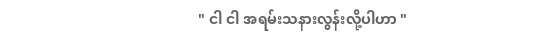" ငါ ငါ အရမ်းသနားလွန်းလို့ပါဟာ "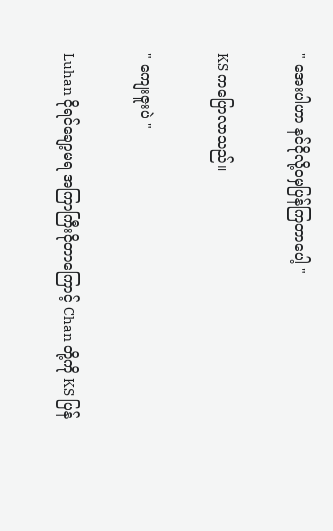" အေးပါဟာ နင်ငိုလို့ဝမှပြန်ကြတာပေါ့ "

KS ကပြောလာသည်။

" ကျေးဇူးပဲ "

Luhan ငိုရင်ချော့မရ အကြာကြီးငိုတာကြောင့် Chan တို့ကို KS ပြန်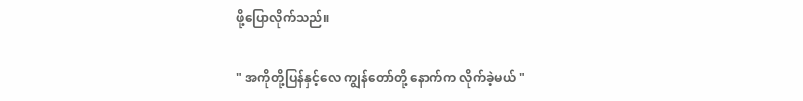ဖို့ပြောလိုက်သည်။

" အကိုတို့ပြန်နှင့်လေ ကျွန်တော်တို့ နောက်က လိုက်ခဲ့မယ် "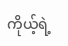ကိုယ့်ရဲ့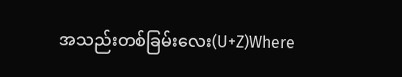အသည်းတစ်ခြမ်းလေး(U+Z)Where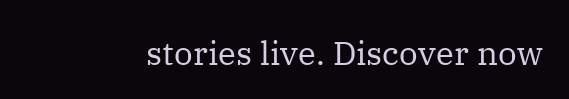stories live. Discover now